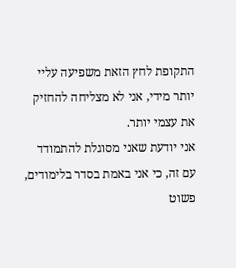התקופת לחץ הזאת משפיעה עליי יותר מידי, אני לא מצליחה להחזיק את עצמי יותר.
אני יודעת שאני מסוגלת להתמודד עם זה, כי אני באמת בסדר בלימודים, פשוט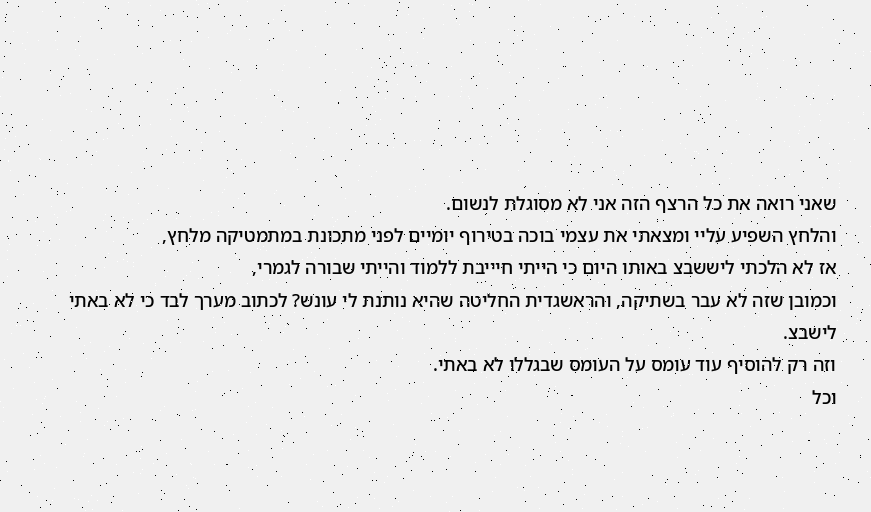שאני רואה את כל הרצף הזה אני לא מסוגלת לנשום.
והלחץ השפיע עליי ומצאתי את עצמי בוכה בטירוף יומיים לפני מתכונת במתמטיקה מלחץ,
אז לא הלכתי ליששבצ באותו היום כי הייתי חיייבת ללמוד והייתי שבורה לגמרי,
וכמובן שזה לא עבר בשתיקה, והראשגדית החליטה שהיא נותנת לי עונש? לכתוב מערך לבד כי לא באתי לישבצ.
וזה רק להוסיף עוד עומס על העומס שבגללו לא באתי.
וכל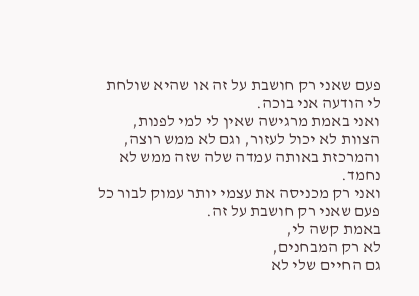פעם שאני רק חושבת על זה או שהיא שולחת לי הודעה אני בוכה.
ואני באמת מרגישה שאין לי למי לפנות, הצוות לא יכול לעזור, וגם לא ממש רוצה, והמרכזת באותה עמדה שלה שזה ממש לא נחמד.
ואני רק מכניסה את עצמי יותר עמוק לבור כל פעם שאני רק חושבת על זה.
באמת קשה לי,
לא רק המבחנים,
גם החיים שלי לא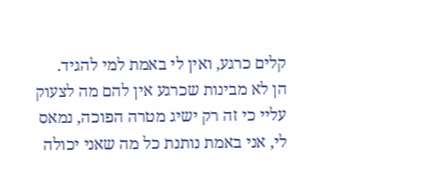קלים כרגע, ואין לי באמת למי להגיד.
הן לא מבינות שכרגע אין להם מה לצעוק עליי כי זה רק ישיג מטרה הפוכה, נמאס לי, אני באמת נותנת כל מה שאני יכולה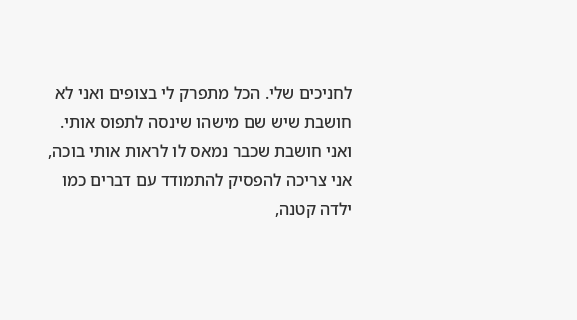לחניכים שלי. הכל מתפרק לי בצופים ואני לא חושבת שיש שם מישהו שינסה לתפוס אותי.
ואני חושבת שכבר נמאס לו לראות אותי בוכה,
אני צריכה להפסיק להתמודד עם דברים כמו ילדה קטנה,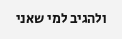ולהגיב למי שאני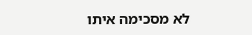לא מסכימה איתו